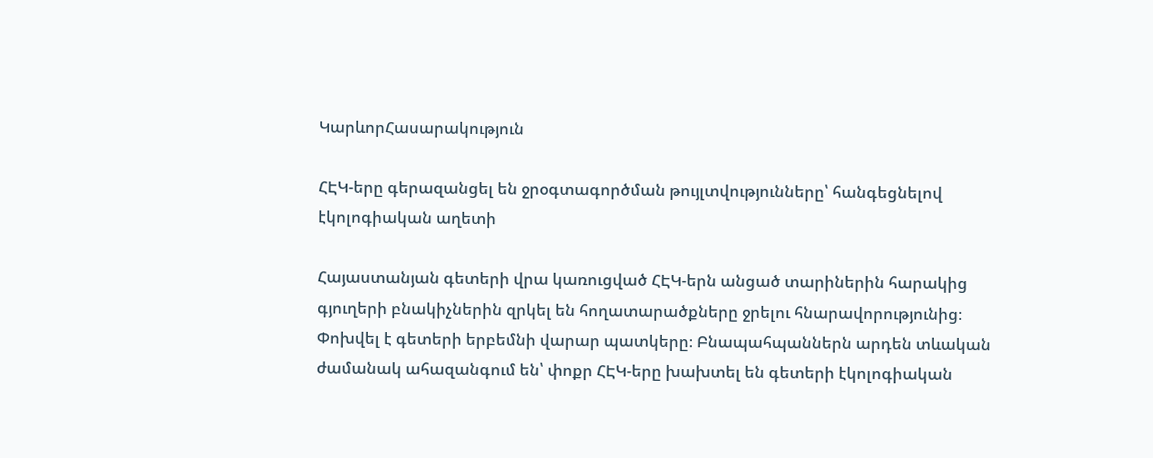ԿարևորՀասարակություն

ՀԷԿ-երը գերազանցել են ջրօգտագործման թույլտվությունները՝ հանգեցնելով էկոլոգիական աղետի

Հայաստանյան գետերի վրա կառուցված ՀԷԿ-երն անցած տարիներին հարակից գյուղերի բնակիչներին զրկել են հողատարածքները ջրելու հնարավորությունից։ Փոխվել է գետերի երբեմնի վարար պատկերը։ Բնապահպաններն արդեն տևական ժամանակ ահազանգում են՝ փոքր ՀԷԿ-երը խախտել են գետերի էկոլոգիական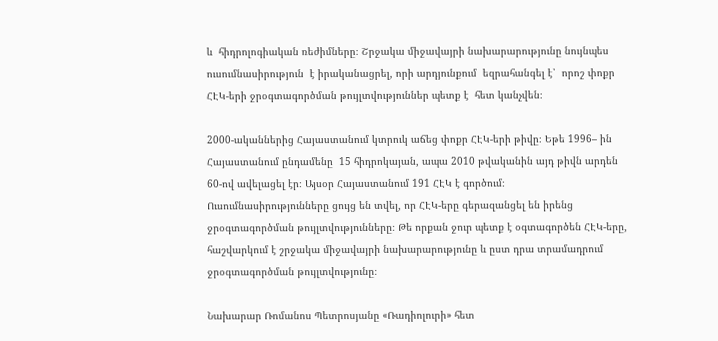և  հիդրոլոգիական ռեժիմները։ Շրջակա միջավայրի նախարարությունը նույնպես ուսումնասիրություն  է իրականացրել, որի արդյունքում  եզրահանգել է՝  որոշ փոքր ՀԷԿ-երի ջրօգտագործման թույլտվություններ պետք է  հետ կանչվեն։

2000-ականներից Հայաստանում կտրուկ աճեց փոքր ՀԷԿ-երի թիվը։ Եթե 1996– ին Հայաստանում ընդամենը  15 հիդրոկայան, ապա 2010 թվականին այդ թիվն արդեն 60-ով ավելացել էր։ Այսօր Հայաստանում 191 ՀԷԿ է գործում։  Ուսումնասիրությունները ցույց են տվել, որ ՀԷԿ-երը գերազանցել են իրենց ջրօգտագործման թույլտվությունները։ Թե որքան ջուր պետք է օգտագործեն ՀԷԿ-երը,  հաշվարկում է շրջակա միջավայրի նախարարությունը և ըստ դրա տրամադրում ջրօգտագործման թույլտվությունը։

Նախարար Ռոմանոս Պետրոսյանը «Ռադիոլուրի» հետ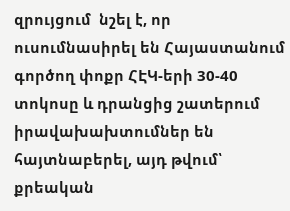զրույցում  նշել է, որ ուսումնասիրել են Հայաստանում գործող փոքր ՀԷԿ-երի 30-40 տոկոսը և դրանցից շատերում իրավախախտումներ են հայտնաբերել, այդ թվում՝ քրեական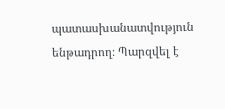պատասխանատվություն ենթադրող։ Պարզվել է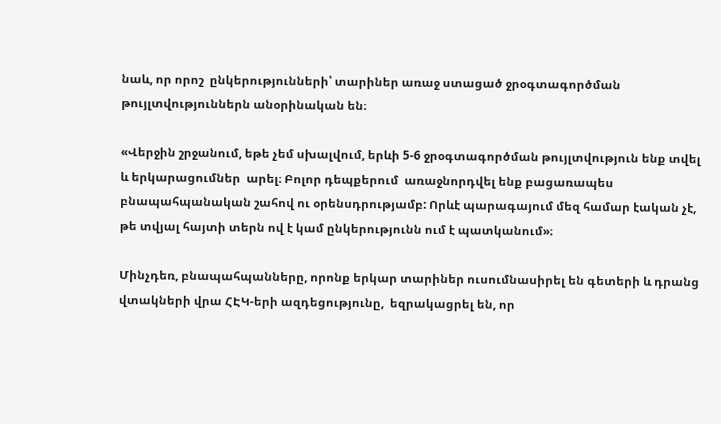նաև, որ որոշ  ընկերությունների՝ տարիներ առաջ ստացած ջրօգտագործման թույլտվություններն անօրինական են։

«Վերջին շրջանում, եթե չեմ սխալվում, երևի 5-6 ջրօգտագործման թույլտվություն ենք տվել և երկարացումներ  արել։ Բոլոր դեպքերում  առաջնորդվել ենք բացառապես բնապահպանական շահով ու օրենսդրությամբ: Որևէ պարագայում մեզ համար էական չէ, թե տվյալ հայտի տերն ով է կամ ընկերությունն ում է պատկանում»։

Մինչդեռ, բնապահպանները, որոնք երկար տարիներ ուսումնասիրել են գետերի և դրանց վտակների վրա ՀԷԿ-երի ազդեցությունը,  եզրակացրել են, որ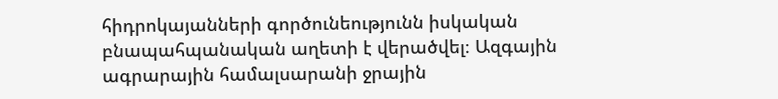հիդրոկայանների գործունեությունն իսկական բնապահպանական աղետի է վերածվել։ Ազգային ագրարային համալսարանի ջրային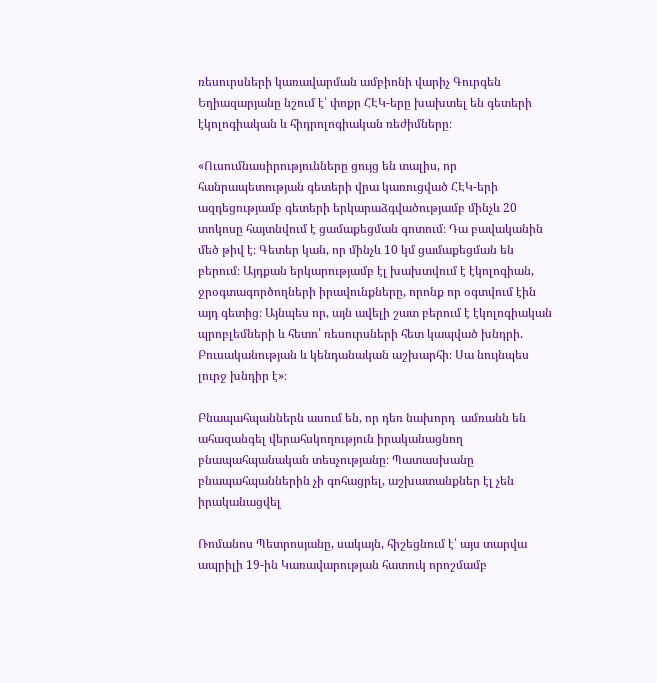ռեսուրսների կառավարման ամբիոնի վարիչ Գուրգեն Եղիազարյանը նշում է՝ փոքր ՀԷԿ-երը խախտել են գետերի էկոլոգիական և հիդրոլոգիական ռեժիմները։

«Ուսումնասիրությունները ցույց են տալիս, որ հանրապետության գետերի վրա կառուցված ՀԷԿ-երի ազդեցությամբ գետերի երկարաձգվածությամբ մինչև 20 տոկոսը հայտնվում է ցամաքեցման գոտում։ Դա բավականին մեծ թիվ է։ Գետեր կան, որ մինչև 10 կմ ցամաքեցման են բերում։ Այդքան երկարությամբ էլ խախտվում է էկոլոգիան, ջրօգտագործողների իրավունքները, որոնք որ օգտվում էին այդ գետից։ Այնպես որ, այն ավելի շատ բերում է էկոլոգիական պրոբլեմների և հետո՝ ռեսուրսների հետ կապված խնդրի. Բուսականության և կենդանական աշխարհի։ Սա նույնպես լուրջ խնդիր է»։

Բնապահպաններն ասում են, որ դեռ նախորդ  ամռանն են ահազանգել վերահսկողություն իրականացնող բնապահպանական տեսչությանը։ Պատասխանը բնապահպաններին չի գոհացրել, աշխատանքներ էլ չեն իրականացվել

Ռոմանոս Պետրոսյանը, սակայն, հիշեցնում է՝ այս տարվա ապրիլի 19-ին Կառավարության հատուկ որոշմամբ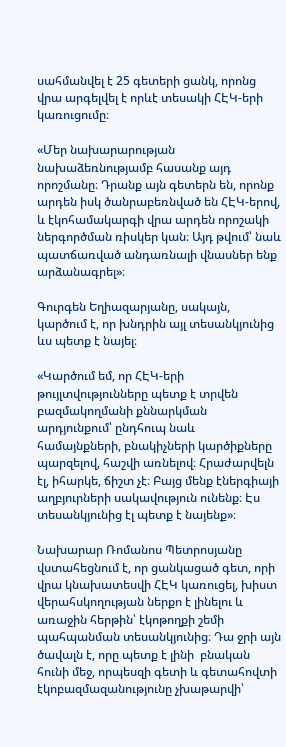սահմանվել է 25 գետերի ցանկ, որոնց վրա արգելվել է որևէ տեսակի ՀԷԿ-երի կառուցումը։

«Մեր նախարարության նախաձեռնությամբ հասանք այդ որոշմանը։ Դրանք այն գետերն են, որոնք արդեն իսկ ծանրաբեռնված են ՀԷԿ-երով, և էկոհամակարգի վրա արդեն որոշակի ներգործման ռիսկեր կան։ Այդ թվում՝ նաև պատճառված անդառնալի վնասներ ենք արձանագրել»։

Գուրգեն Եղիազարյանը, սակայն, կարծում է, որ խնդրին այլ տեսանկյունից ևս պետք է նայել։

«Կարծում եմ, որ ՀԷԿ-երի թույլտվությունները պետք է տրվեն բազմակողմանի քննարկման արդյունքում՝ ընդհուպ նաև համայնքների, բնակիչների կարծիքները պարզելով, հաշվի առնելով։ Հրաժարվելն էլ, իհարկե, ճիշտ չէ։ Բայց մենք էներգիայի աղբյուրների սակավություն ունենք։ Էս տեսանկյունից էլ պետք է նայենք»։

Նախարար Ռոմանոս Պետրոսյանը վստահեցնում է, որ ցանկացած գետ, որի վրա կնախատեսվի ՀԷԿ կառուցել, խիստ վերահսկողության ներքո է լինելու և առաջին հերթին՝ էկոթողքի շեմի պահպանման տեսանկյունից։ Դա ջրի այն ծավալն է, որը պետք է լինի  բնական հունի մեջ, որպեսզի գետի և գետահովտի էկոբազմազանությունը չխաթարվի՝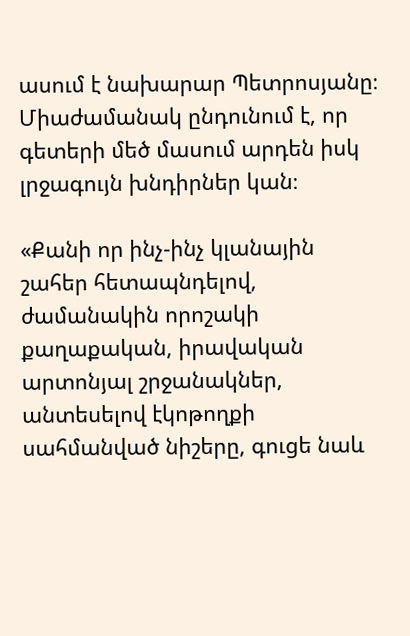ասում է նախարար Պետրոսյանը։ Միաժամանակ ընդունում է, որ գետերի մեծ մասում արդեն իսկ լրջագույն խնդիրներ կան։

«Քանի որ ինչ-ինչ կլանային շահեր հետապնդելով, ժամանակին որոշակի քաղաքական, իրավական արտոնյալ շրջանակներ, անտեսելով էկոթողքի սահմանված նիշերը, գուցե նաև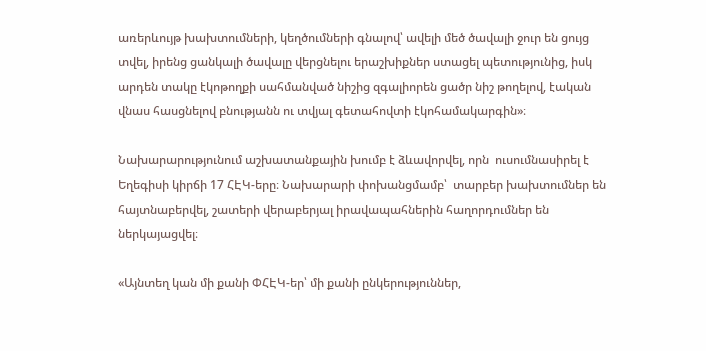առերևույթ խախտումների, կեղծումների գնալով՝ ավելի մեծ ծավալի ջուր են ցույց տվել, իրենց ցանկալի ծավալը վերցնելու երաշխիքներ ստացել պետությունից, իսկ արդեն տակը էկոթողքի սահմանված նիշից զգալիորեն ցածր նիշ թողելով, էական վնաս հասցնելով բնությանն ու տվյալ գետահովտի էկոհամակարգին»։

Նախարարությունում աշխատանքային խումբ է ձևավորվել, որն  ուսումնասիրել է Եղեգիսի կիրճի 17 ՀԷԿ-երը։ Նախարարի փոխանցմամբ՝  տարբեր խախտումներ են հայտնաբերվել, շատերի վերաբերյալ իրավապահներին հաղորդումներ են ներկայացվել։

«Այնտեղ կան մի քանի ՓՀԷԿ-եր՝ մի քանի ընկերություններ,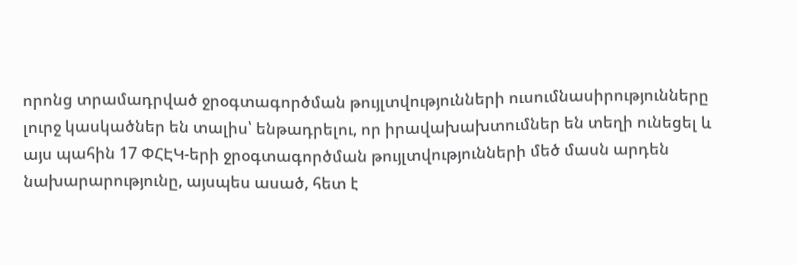որոնց տրամադրված ջրօգտագործման թույլտվությունների ուսումնասիրությունները լուրջ կասկածներ են տալիս՝ ենթադրելու, որ իրավախախտումներ են տեղի ունեցել և այս պահին 17 ՓՀԷԿ-երի ջրօգտագործման թույլտվությունների մեծ մասն արդեն նախարարությունը, այսպես ասած, հետ է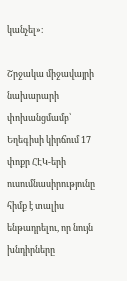կանչել»։

Շրջակա միջավայրի նախարարի փոխանցմամբ՝ Եղեգիսի կիրճում 17 փոքր ՀԷԿ-երի ուսումնասիրությունը հիմք է տալիս ենթադրելու, որ նույն խնդիրները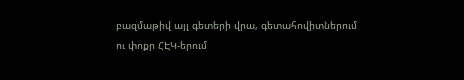բազմաթիվ այլ գետերի վրա, գետահովիտներում ու փոքր ՀԷԿ-երում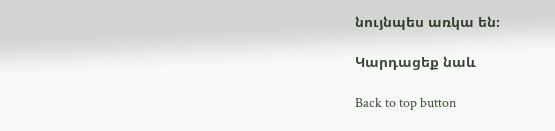նույնպես առկա են։

Կարդացեք նաև

Back to top button